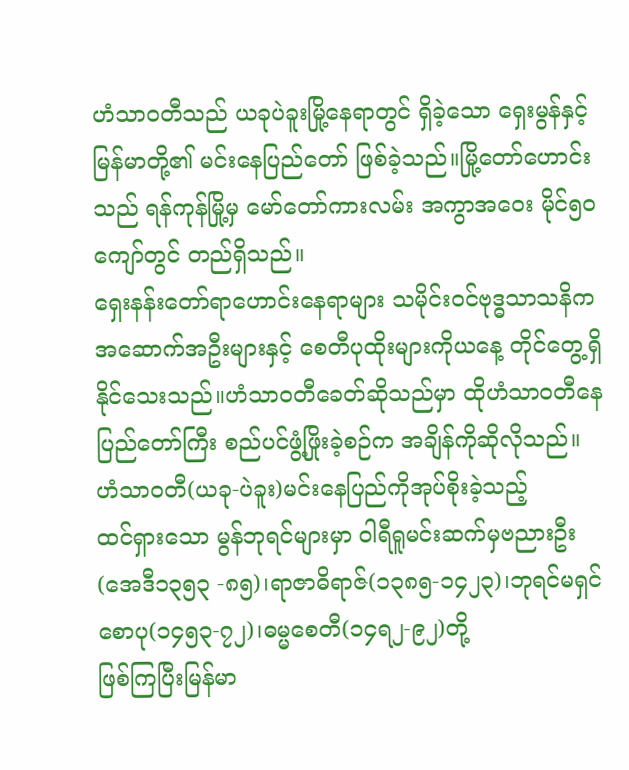ဟံသာဝတီသည် ယခုပဲခူးမြို့နေရာတွင် ရှိခဲ့သော ရှေးမွန်နှင့် မြန်မာတို့၏ မင်းနေပြည်တော် ဖြစ်ခဲ့သည်။မြို့တော်ဟောင်းသည် ရန်ကုန်မြို့မှ မော်တော်ကားလမ်း အကွာအဝေး မိုင်၅၀ ကျော်တွင် တည်ရှိသည်။
ရှေးနန်းတော်ရာဟောင်းနေရာများ သမိုင်းဝင်ဗုဒ္ဓသာသနိကအဆောက်အဦးများနှင့် စေတီပုထိုးများကိုယနေ့ တိုင်တွေ့ရှိနိုင်သေးသည်။ဟံသာဝတီခေတ်ဆိုသည်မှာ ထိုဟံသာဝတီနေပြည်တော်ကြီး စည်ပင်ဖွံ့ဖြိုးခဲ့စဉ်က အချိန်ကိုဆိုလိုသည်။
ဟံသာဝတီ(ယခု-ပဲခူး)မင်းနေပြည်ကိုအုပ်စိုးခဲ့သည့်
ထင်ရှားသော မွန်ဘုရင်များမှာ ဝါရီရူမင်းဆက်မှဗညားဦး (အေဒီ၁၃၅၃ -၈၅)၊ရာဇာဓိရာဇ်(၁၃၈၅-၁၄၂၃)၊ဘုရင်မရှင်စောပု(၁၄၅၃-၇၂)၊ဓမ္မစေတီ(၁၄ရ၂-၉၂)တို့
ဖြစ်ကြပြီးမြန်မာ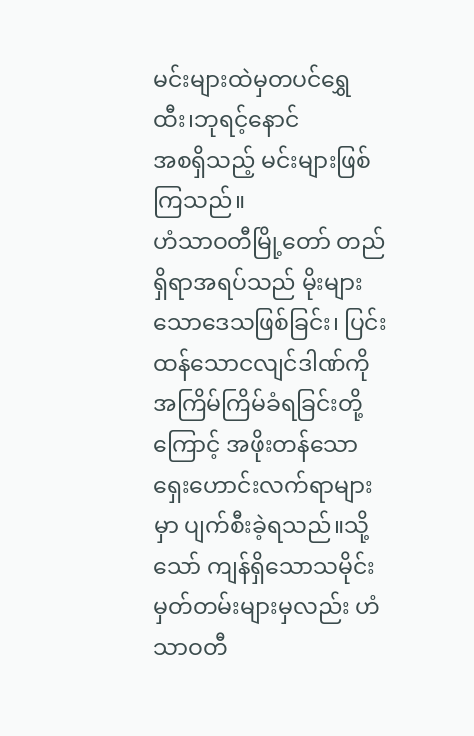မင်းများထဲမှတပင်ရွှေထီး၊ဘုရင့်နောင်
အစရှိသည့် မင်းများဖြစ်ကြသည်။
ဟံသာဝတီမြို့တော် တည်ရှိရာအရပ်သည် မိုးများသောဒေသဖြစ်ခြင်း၊ ပြင်းထန်သောငလျင်ဒါဏ်ကို အကြိမ်ကြိမ်ခံရခြင်းတို့ကြောင့် အဖိုးတန်သော ရှေးဟောင်းလက်ရာများမှာ ပျက်စီးခဲ့ရသည်။သို့သော် ကျန်ရှိသောသမိုင်းမှတ်တမ်းများမှလည်း ဟံသာဝတီ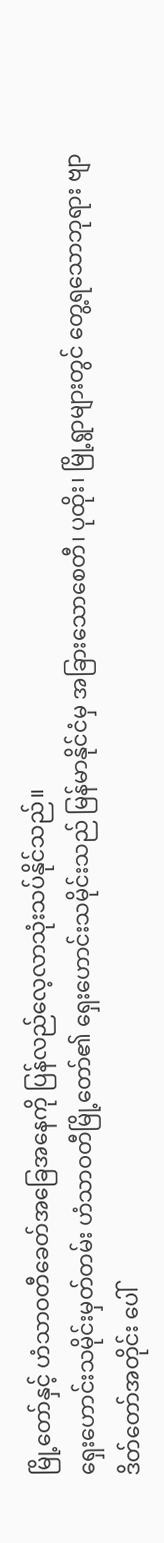မြို့တော်နှင့် ဟံသာဝတီခေတ်အခြေအနေကို ပြန်လည်လေ့လာသုံးသပ်နိုင်သည်။
ရှေးဟောင်းသမိုင်းမှတ်တမ်း ဟံသာဝတီမြို့တော်၏ ရှေးဟောင်းသမိုင်းသည် မြန်မာနိုင်ငံမှ အခြားသောစေတီ၊ ပုထိုး၊ မြို့ရွာများတွင် တွေ့ရသောဘုရား ဗျာဒိတ်တော်အတိုင်း ပေါ်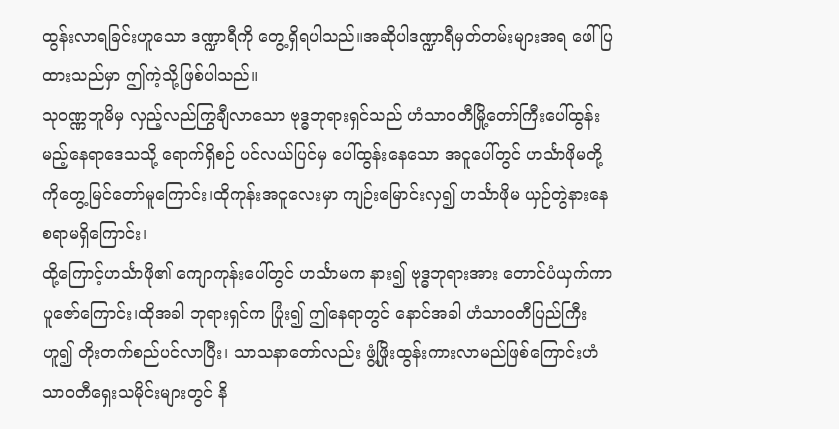ထွန်းလာရခြင်းဟူသော ဒဏ္ဍာရီကို တွေ့ရှိရပါသည်။အဆိုပါဒဏ္ဍာရီမှတ်တမ်းများအရ ဖေါ်ပြထားသည်မှာ ဤကဲ့သို့ဖြစ်ပါသည်။
သုဝဏ္ဏဘူမိမှ လှည့်လည်ကြွချီလာသော ဗုဒ္ဓဘုရားရှင်သည် ဟံသာဝတီမြို့တော်ကြီးပေါ်ထွန်းမည့်နေရာဒေသသို့ ရောက်ရှိစဉ် ပင်လယ်ပြင်မှ ပေါ်ထွန်းနေသော အငူပေါ်တွင် ဟင်္သာဖိုမတို့ကိုတွေ့မြင်တော်မူကြောင်း၊ထိုကုန်းအငူလေးမှာ ကျဉ်းမြောင်းလှ၍ ဟင်္သာဖိုမ ယှဉ်တွဲနားနေစရာမရှိကြောင်း၊
ထို့ကြောင့်ဟင်္သာဖို၏ ကျောကုန်းပေါ်တွင် ဟင်္သာမက နား၍ ဗုဒ္ဓဘုရားအား တောင်ပံယှက်ကာ ပူဇော်ကြောင်း၊ထိုအခါ ဘုရားရှင်က ပြုံး၍ ဤနေရာတွင် နောင်အခါ ဟံသာဝတီပြည်ကြီးဟူ၍ တိုးတက်စည်ပင်လာပြီး၊ သာသနာတော်လည်း ဖွံ့ဖြိုးထွန်းကားလာမည်ဖြစ်ကြောင်းဟံသာဝတီရှေးသမိုင်းများတွင် နိ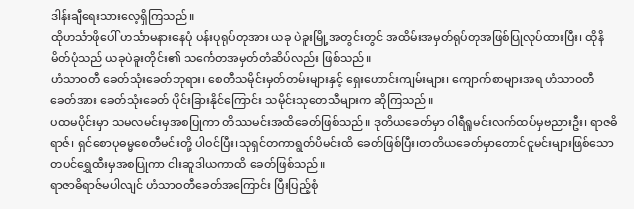ဒါန်းချီရေးသားလေ့ရှိကြသည်။
ထိုဟင်္သာဖိုပေါ် ဟင်္သာမနားနေပုံ ပန်းပုရုပ်တုအား ယခု ပဲခူးမြို့အတွင်းတွင် အထိမ်းအမှတ်ရုပ်တုအဖြစ်ပြုလုပ်ထားပြီး၊ ထိုနိမိတ်ပုံသည် ယခုပဲခူးတိုင်း၏ သင်္ကေတအမှတ်တံဆိပ်လည်း ဖြစ်သည်။
ဟံသာဝတီ ခေတ်သုံးခေတ်ဘုရား၊ စေတီသမိုင်းမှတ်တမ်းများနှင့် ရှေးဟောင်းကျမ်းများ၊ ကျောက်စာများအရ ဟံသာဝတီခေတ်အား ခေတ်သုံးခေတ် ပိုင်းခြားနိုင်ကြောင်း သမိုင်းသုတေသီများက ဆိုကြသည်။
ပထမပိုင်းမှာ သမလမင်းမှအစပြုကာ တိဿမင်းအထိခေတ်ဖြစ်သည်။ ဒုတိယခေတ်မှာ ဝါရီရူမင်းလက်ထပ်မှဗညားဦး၊ ရာဇဓိရာဇ်၊ ရှင်စောပုဓမ္မစေတီမင်းတို့ ပါဝင်ပြီး၊သုရှင်တကာရွတ်ပိမင်းထိ ခေတ်ဖြစ်ပြီး၊တတိယခေတ်မှာတောင်ငူမင်းများဖြစ်သောတပင်ရွှေထီးမှအစပြုကာ ငါးဆူဒါယကာထိ ခေတ်ဖြစ်သည်။
ရာဇာဓိရာဇ်မပါလျင် ဟံသာဝတီခေတ်အကြောင်း ပြီးပြည့်စုံ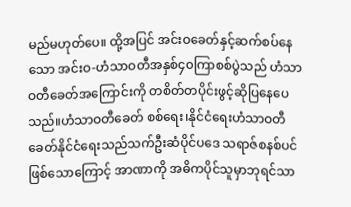မည်မဟုတ်ပေ။ ထို့အပြင် အင်းဝခေတ်နှင့်ဆက်စပ်နေသော အင်းဝ-ဟံသာဝတီအနှစ်၄၀ကြာစစ်ပွဲသည် ဟံသာဝတီခေတ်အကြောင်းကို တစိတ်တပိုင်းဖွင့်ဆိုပြနေပေသည်။ဟံသာဝတီခေတ် စစ်ရေး၊နိုင်ငံရေးဟံသာဝတီခေတ်နိုင်ငံရေးသည်သက်ဦးဆံပိုင်ပဒေ သရာဇ်စနစ်ပင်ဖြစ်သောကြောင့် အာဏာကို အဓိကပိုင်သူမှာဘုရင်သာ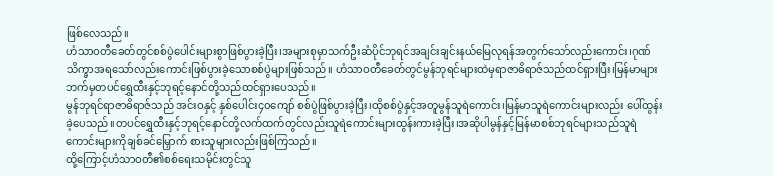ဖြစ်လေသည်။
ဟံသာဝတီခေတ်တွင်စစ်ပွဲပေါင်းများစွာဖြစ်ပွားခဲ့ပြီး၊အများစုမှာသက်ဦးဆံပိုင်ဘုရင်အချင်းချင်းနယ်မြေလုရန်အတွက်သော်လည်းကောင်း၊ဂုဏ်သိက္ခာအရသော်လည်းကောင်းဖြစ်ပွားခဲ့သောစစ်ပွဲများဖြစ်သည်။ ဟံသာဝတီခေတ်တွင်မွန်ဘုရင်များထဲမှရာဇာဓိရာဇ်သည်ထင်ရှားပြီး၊မြန်မာများဘက်မှတပင်ရွှေထီးနှင့်ဘုရင့်နောင်တို့သည်ထင်ရှားပေသည်။
မွန်ဘုရင်ရာဇာဓိရာဇ်သည် အင်းဝနှင့် နှစ်ပေါင်း၄၀ကျော် စစ်ပွဲဖြစ်ပွားခဲ့ပြီး၊ထိုစစ်ပွဲနှင့်အတူမွန်သူရဲကောင်း၊မြန်မာသူရဲကောင်းများလည်း ပေါ်ထွန်းခဲ့ပေသည်။တပင်ရွှေထီးနှင့်ဘုရင့်နောင်တို့လက်ထက်တွင်လည်းသူရဲကောင်းများထွန်းကားခဲ့ပြီး၊အဆိုပါမွန်နှင့်မြန်မာစစ်ဘုရင်များသည်သူရဲကောင်းများကိုချစ်ခင်မြှောက် စားသူများလည်းဖြစ်ကြသည်။
ထို့ကြောင့်ဟံသာဝတီ၏စစ်ရေးသမိုင်းတွင်သူ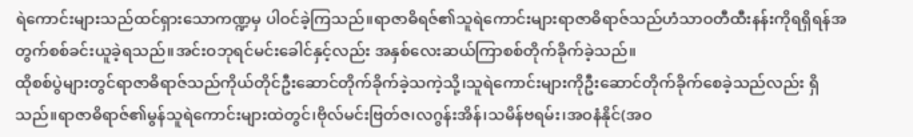ရဲကောင်းများသည်ထင်ရှားသောကဏ္ဍမှ ပါဝင်ခဲ့ကြသည်။ရာဇာဓိရဇ်၏သူရဲကောင်းများရာဇာဓိရာဇ်သည်ဟံသာဝတီထီးနန်းကိုရရှိရန်အတွက်စစ်ခင်းယူခဲ့ရသည်။အင်းဝဘုရင်မင်းခေါင်နှင့်လည်း အနှစ်လေးဆယ်ကြာစစ်တိုက်ခိုက်ခဲ့သည်။
ထိုစစ်ပွဲများတွင်ရာဇာဓိရာဇ်သည်ကိုယ်တိုင်ဦးဆောင်တိုက်ခိုက်ခဲ့သကဲ့သို့၊သူရဲကောင်းများကိုဦးဆောင်တိုက်ခိုက်စေခဲ့သည်လည်း ရှိသည်။ရာဇာဓိရာဇ်၏မွန်သူရဲကောင်းများထဲတွင်၊ဗိုလ်မင်းဗြတ်ဇ၊လဂွန်းအိန်၊သမိန်ဗရမ်း၊အဝနံနိုင်(အဝ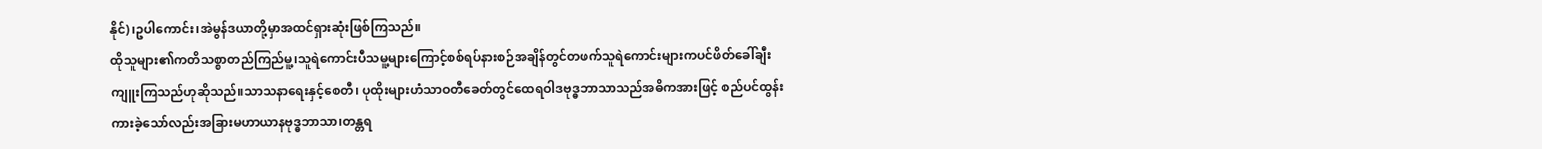နိုင်)၊ဥပါကောင်း၊အဲမွန်ဒယာတို့မှာအထင်ရှားဆုံးဖြစ်ကြသည်။
ထိုသူများ၏ကတိသစ္စာတည်ကြည်မူ့၊သူရဲကောင်းပီသမူ့များကြောင့်စစ်ရပ်နားစဉ်အချိန်တွင်တဖက်သူရဲကောင်းများကပင်ဖိတ်ခေါ်ချီးကျူးကြသည်ဟုဆိုသည်။သာသနာရေးနှင့်စေတီ၊ ပုထိုးများဟံသာဝတီခေတ်တွင်ထေရဝါဒဗုဒ္ဓဘာသာသည်အဓိကအားဖြင့် စည်ပင်ထွန်းကားခဲ့သော်လည်းအခြားမဟာယာနဗုဒ္ဓဘာသာ၊တန္တရ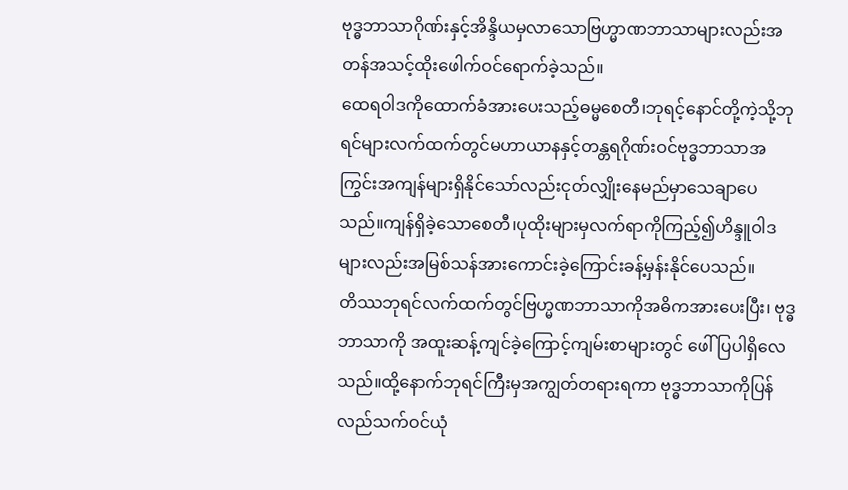ဗုဒ္ဓဘာသာဂိုဏ်းနှင့်အိန္ဒိယမှလာသောဗြဟ္မာဏဘာသာများလည်းအတန်အသင့်ထိုးဖေါက်ဝင်ရောက်ခဲ့သည်။
ထေရဝါဒကိုထောက်ခံအားပေးသည့်ဓမ္မစေတီ၊ဘုရင့်နောင်တို့ကဲ့သို့ဘုရင်များလက်ထက်တွင်မဟာယာနနှင့်တန္တရဂိုဏ်းဝင်ဗုဒ္ဓဘာသာအကြွင်းအကျန်များရှိနိုင်သော်လည်းငုတ်လျှိုးနေမည်မှာသေချာပေသည်။ကျန်ရှိခဲ့သောစေတီ၊ပုထိုးများမှလက်ရာကိုကြည့်၍ဟိန္ဒူဝါဒများလည်းအမြစ်သန်အားကောင်းခဲ့ကြောင်းခန့်မှန်းနိုင်ပေသည်။
တိဿဘုရင်လက်ထက်တွင်ဗြဟ္မဏဘာသာကိုအဓိကအားပေးပြီး၊ ဗုဒ္ဓဘာသာကို အထူးဆန့်ကျင်ခဲ့ကြောင့်ကျမ်းစာများတွင် ဖေါ်ပြပါရှိလေသည်။ထို့နောက်ဘုရင်ကြီးမှအကျွတ်တရားရကာ ဗုဒ္ဓဘာသာကိုပြန်လည်သက်ဝင်ယုံ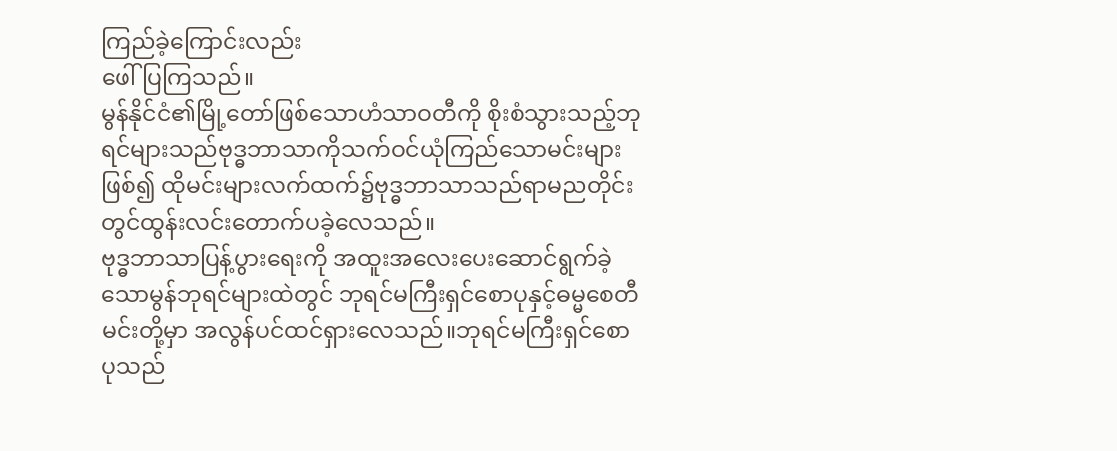ကြည်ခဲ့ကြောင်းလည်း
ဖေါ်ပြကြသည်။
မွန်နိုင်ငံ၏မြို့တော်ဖြစ်သောဟံသာဝတီကို စိုးစံသွားသည့်ဘုရင်များသည်ဗုဒ္ဓဘာသာကိုသက်ဝင်ယုံကြည်သောမင်းများဖြစ်၍ ထိုမင်းများလက်ထက်၌ဗုဒ္ဓဘာသာသည်ရာမညတိုင်းတွင်ထွန်းလင်းတောက်ပခဲ့လေသည်။
ဗုဒ္ဓဘာသာပြန့်ပွားရေးကို အထူးအလေးပေးဆောင်ရွက်ခဲ့သောမွန်ဘုရင်များထဲတွင် ဘုရင်မကြီးရှင်စောပုနှင့်ဓမ္မစေတီမင်းတို့မှာ အလွန်ပင်ထင်ရှားလေသည်။ဘုရင်မကြီးရှင်စောပုသည်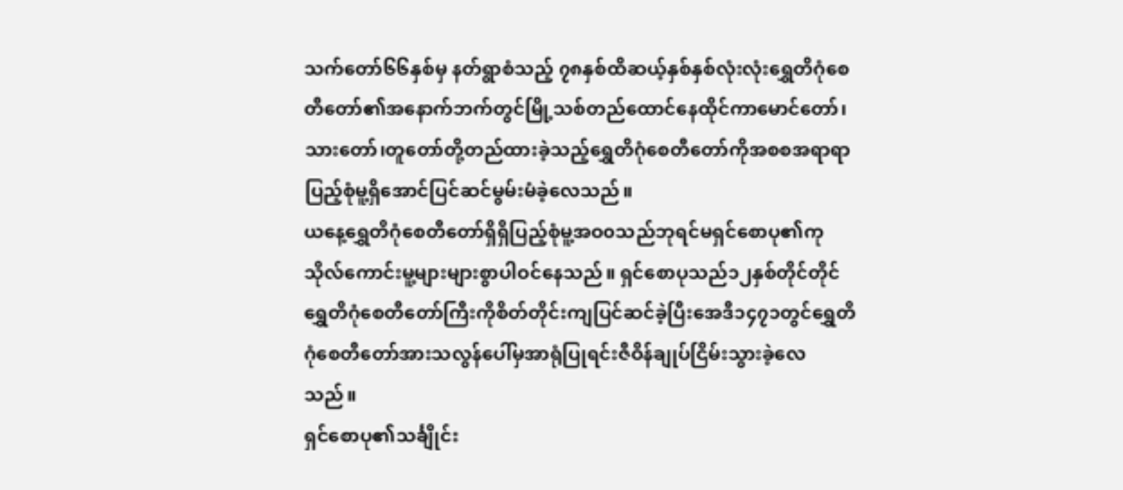သက်တော်၆၆နှစ်မှ နတ်ရွာစံသည့် ၇၈နှစ်ထိဆယ့်နှစ်နှစ်လုံးလုံးရွှေတိဂုံစေတီတော်၏အနောက်ဘက်တွင်မြို့သစ်တည်ထောင်နေထိုင်ကာမောင်တော်၊သားတော်၊တူတော်တို့တည်ထားခဲ့သည့်ရွှေတိဂုံစေတီတော်ကိုအစစအရာရာပြည့်စုံမူ့ရှိအောင်ပြင်ဆင်မွမ်းမံခဲ့လေသည်။
ယနေ့ရွှေတိဂုံစေတီတော်ရှိရှိပြည့်စုံမူ့အဝ၀သည်ဘုရင်မရှင်စောပု၏ကုသိုလ်ကောင်းမူ့များများစွာပါဝင်နေသည်။ ရှင်စောပုသည်၁၂နှစ်တိုင်တိုင်ရွှေတိဂုံစေတီတော်ကြီးကိုစိတ်တိုင်းကျပြင်ဆင်ခဲ့ပြီးအေဒီ၁၄၇၁တွင်ရွှေတိဂုံစေတီတော်အားသလွန်ပေါ်မှအာရုံပြုရင်းဇီဝိန်ချုပ်ငြိမ်းသွားခဲ့လေသည်။
ရှင်စောပု၏သင်္ချိုင်း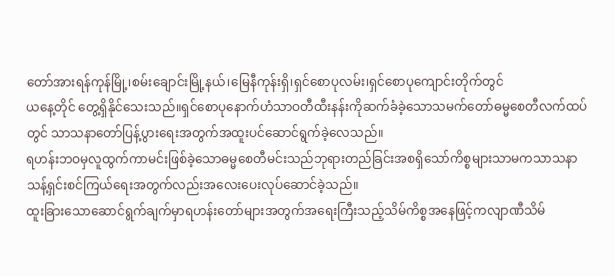တော်အားရန်ကုန်မြို့၊စမ်းချောင်းမြို့နယ်၊မြေနီကုန်းရှိ၊ရှင်စောပုလမ်း၊ရှင်စောပုကျောင်းတိုက်တွင်
ယနေ့တိုင် တွေ့ရှိနိုင်သေးသည်။ရှင်စောပုနောက်ဟံသာဝတီထီးနန်းကိုဆက်ခံခဲ့သောသမက်တော်ဓမ္မစေတီလက်ထပ်တွင် သာသနာတော်ပြန့်ပွားရေးအတွက်အထူးပင်ဆောင်ရွက်ခဲ့လေသည်။
ရဟန်းဘဝမှလူထွက်ကာမင်းဖြစ်ခဲ့သောဓမ္မစေတီမင်းသည်ဘုရားတည်ခြင်းအစရှိသော်ကိစ္စများသာမကသာသနာသန့်ရှင်းစင်ကြယ်ရေးအတွက်လည်းအလေးပေးလုပ်ဆောင်ခဲ့သည်။
ထူးခြားသောဆောင်ရွက်ချက်မှာရဟန်းတော်များအတွက်အရေးကြီးသည့်သိမ်ကိစ္စအနေဖြင့်ကလျာဏီသိမ်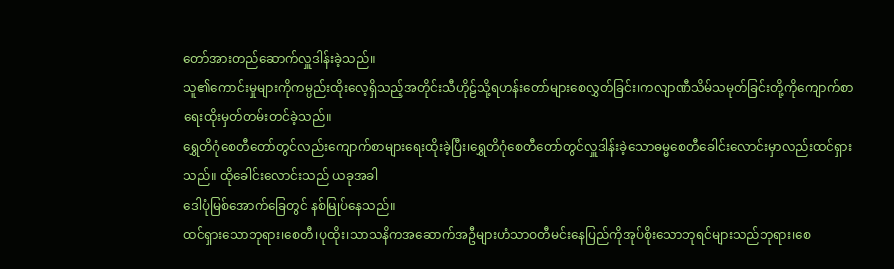တော်အားတည်ဆောက်လှူဒါန်းခဲ့သည်။
သူ၏ကောင်းမှုများကိုကမ္ပည်းထိုးလေ့ရှိသည့်အတိုင်းသီဟိုဠ်သို့ရဟန်းတော်များစေလွှတ်ခြင်း၊ကလျာဏီသိမ်သမုတ်ခြင်းတို့ကိုကျောက်စာရေးထိုးမှတ်တမ်းတင်ခဲ့သည်။
ရွှေတိဂုံစေတီတော်တွင်လည်းကျောက်စာများရေးထိုးခဲ့ပြီး၊ရွှေတိဂုံစေတီတော်တွင်လှူဒါန်းခဲ့သောဓမ္မစေတီခေါင်းလောင်းမှာလည်းထင်ရှားသည်။ ထိုခေါင်းလောင်းသည် ယခုအခါ
ဒေါပုံမြစ်အောက်ခြေတွင် နစ်မြုပ်နေသည်။
ထင်ရှားသောဘုရား၊စေတီ၊ပုထိုး၊သာသနိကအဆောက်အဦများဟံသာဝတီမင်းနေပြည်ကိုအုပ်စိုးသောဘုရင်များသည်ဘုရား၊စေ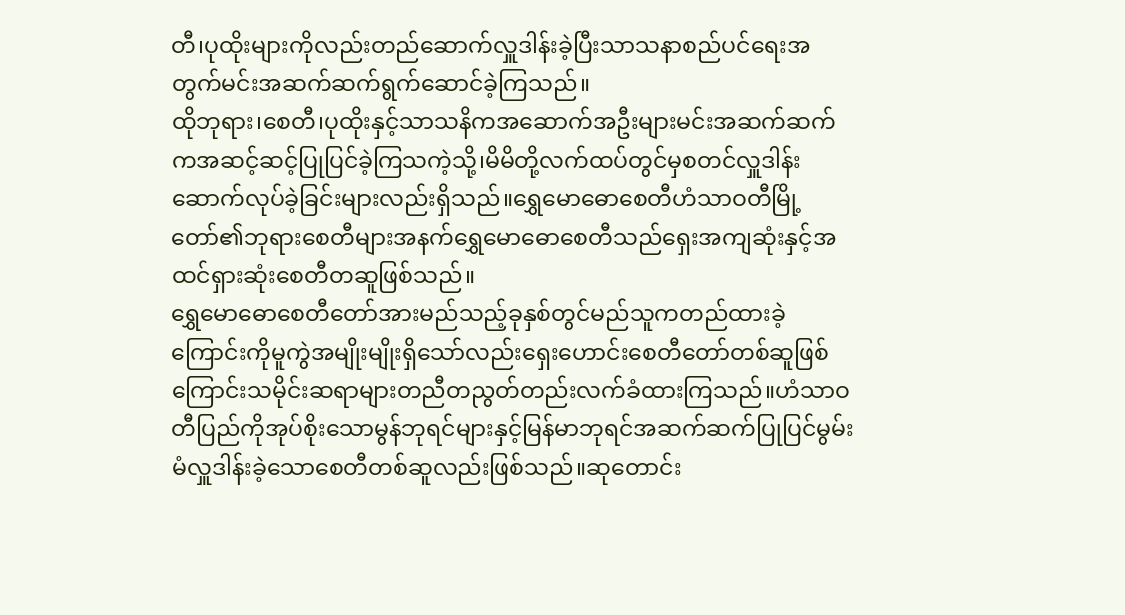တီ၊ပုထိုးများကိုလည်းတည်ဆောက်လှူဒါန်းခဲ့ပြီးသာသနာစည်ပင်ရေးအတွက်မင်းအဆက်ဆက်ရွက်ဆောင်ခဲ့ကြသည်။
ထိုဘုရား၊စေတီ၊ပုထိုးနှင့်သာသနိကအဆောက်အဦးများမင်းအဆက်ဆက်ကအဆင့်ဆင့်ပြုပြင်ခဲ့ကြသကဲ့သို့၊မိမိတို့လက်ထပ်တွင်မှစတင်လှူဒါန်းဆောက်လုပ်ခဲ့ခြင်းများလည်းရှိသည်။ရွှေမောဓောစေတီဟံသာဝတီမြို့တော်၏ဘုရားစေတီများအနက်ရွှေမောဓောစေတီသည်ရှေးအကျဆုံးနှင့်အထင်ရှားဆုံးစေတီတဆူဖြစ်သည်။
ရွှေမောဓောစေတီတော်အားမည်သည့်ခုနှစ်တွင်မည်သူကတည်ထားခဲ့ကြောင်းကိုမူကွဲအမျိုးမျိုးရှိသော်လည်းရှေးဟောင်းစေတီတော်တစ်ဆူဖြစ်ကြောင်းသမိုင်းဆရာများတညီတညွတ်တည်းလက်ခံထားကြသည်။ဟံသာဝတီပြည်ကိုအုပ်စိုးသောမွန်ဘုရင်များနှင့်မြန်မာဘုရင်အဆက်ဆက်ပြုပြင်မွမ်းမံလှူဒါန်းခဲ့သောစေတီတစ်ဆူလည်းဖြစ်သည်။ဆုတောင်း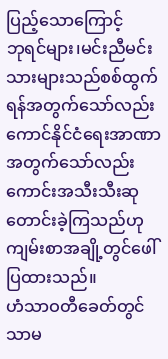ပြည့်သောကြောင့်
ဘုရင်များ၊မင်းညီမင်းသားများသည်စစ်ထွက်ရန်အတွက်သော်လည်းကောင်နိုင်ငံရေးအာဏာ အတွက်သော်လည်းကောင်းအသီးသီးဆုတောင်းခဲ့ကြသည်ဟုကျမ်းစာအချို့တွင်ဖေါ်ပြထားသည်။
ဟံသာဝတီခေတ်တွင်သာမ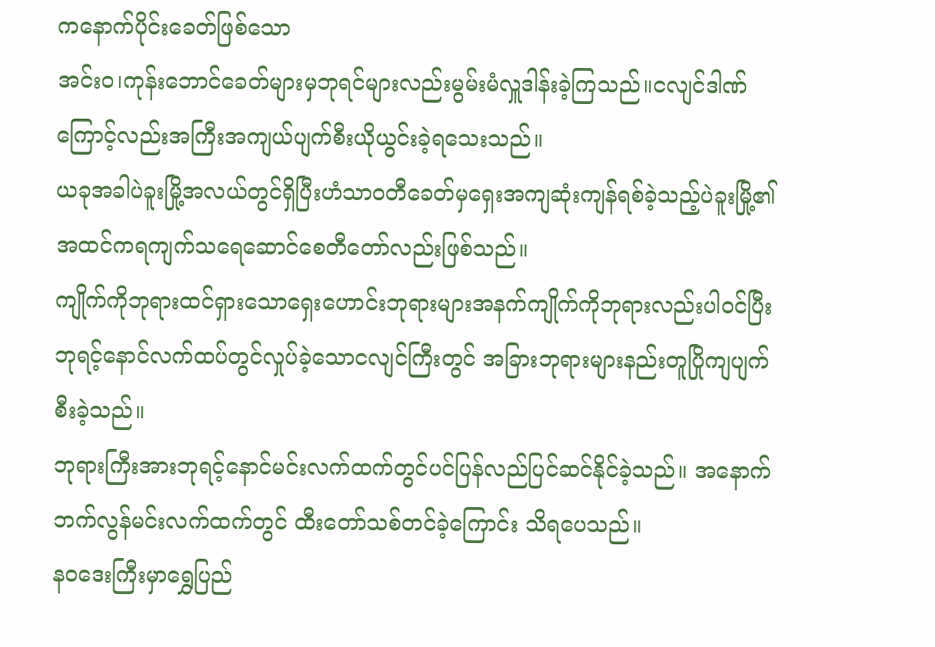ကနောက်ပိုင်းခေတ်ဖြစ်သော
အင်းဝ၊ကုန်းဘောင်ခေတ်များမှဘုရင်များလည်းမွမ်းမံလှူဒါန်းခဲ့ကြသည်။ငလျင်ဒါဏ်ကြောင့်လည်းအကြီးအကျယ်ပျက်စီးယိုယွင်းခဲ့ရသေးသည်။
ယခုအခါပဲခူးမြို့အလယ်တွင်ရှိပြီးဟံသာဝတီခေတ်မှရှေးအကျဆုံးကျန်ရစ်ခဲ့သည့်ပဲခူးမြို့၏အထင်ကရကျက်သရေဆောင်စေတီတော်လည်းဖြစ်သည်။
ကျိုက်ကိုဘုရားထင်ရှားသောရှေးဟောင်းဘုရားများအနက်ကျိုက်ကိုဘုရားလည်းပါဝင်ပြီးဘုရင့်နောင်လက်ထပ်တွင်လှုပ်ခဲ့သောငလျင်ကြီးတွင် အခြားဘုရားများနည်းတူပြိုကျပျက်စီးခဲ့သည်။
ဘုရားကြီးအားဘုရင့်နောင်မင်းလက်ထက်တွင်ပင်ပြန်လည်ပြင်ဆင်နိုင်ခဲ့သည်။ အနောက်ဘက်လွန်မင်းလက်ထက်တွင် ထီးတော်သစ်တင်ခဲ့ကြောင်း သိရပေသည်။
နဝဒေးကြီးမှာရွှေပြည်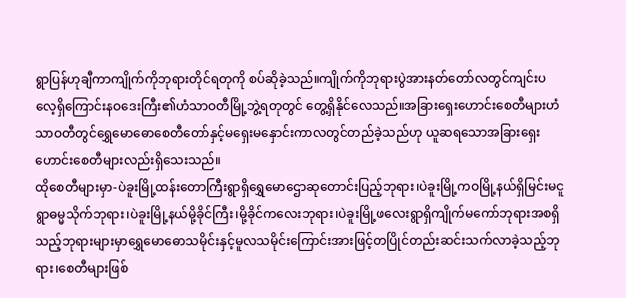ရွာပြန်ဟုချီကာကျိုက်ကိုဘုရားတိုင်ရတုကို စပ်ဆိုခဲ့သည်။ကျိုက်ကိုဘုရားပွဲအားနတ်တော်လတွင်ကျင်းပလေ့ရှိကြောင်းနဝဒေးကြီး၏ဟံသာဝတီမြို့ဘွဲ့ရတုတွင် တွေ့ရှိနိုင်လေသည်။အခြားရှေးဟောင်းစေတီများဟံသာဝတီတွင်ရွှေမောဓောစေတီတော်နှင့်မရှေးမနှောင်းကာလတွင်တည်ခဲ့သည်ဟု ယူဆရသောအခြားရှေးဟောင်းစေတီများလည်းရှိသေးသည်။
ထိုစေတီများမှာ-ပဲခူးမြို့ထန်းတောကြီးရွာရှိရွှေမောဌောဆုတောင်းပြည့်ဘုရား၊ပဲခူးမြို့ကဝမြို့နယ်ရှိမြင်းမငူရွာဓမ္မသိုက်ဘုရား၊ပဲခူးမြို့နယ်မို့ခိုင်ကြီး၊မို့ခိုင်ကလေးဘုရား၊ပဲခူးမြို့ဖလေးရွာရှိကျိုက်မကော်ဘုရားအစရှိသည့်ဘုရားများမှာရွှေမောဓောသမိုင်းနှင့်မူလသမိုင်းကြောင်းအားဖြင့်တပြိုင်တည်းဆင်းသက်လာခဲ့သည့်ဘုရား၊စေတီများဖြစ်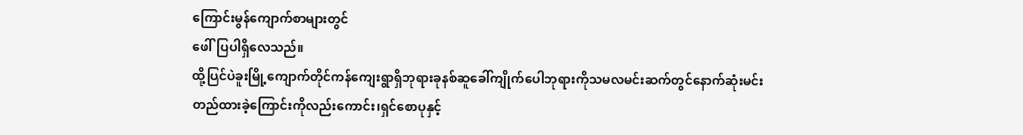ကြောင်းမွန်ကျောက်စာများတွင်
ဖေါ်ပြပါရှိလေသည်။
ထို့ပြင်ပဲခူးမြို့ကျောက်တိုင်ကန်ကျေးရွာရှိဘုရားခုနစ်ဆူခေါ်ကျိုက်ပေါဘုရားကိုသမလမင်းဆက်တွင်နောက်ဆုံးမင်း
တည်ထားခဲ့ကြောင်းကိုလည်းကောင်း၊ရှင်စောပုနှင့်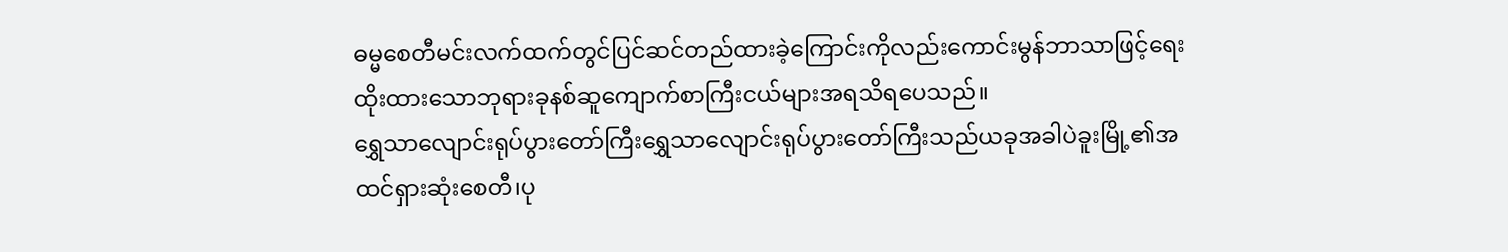ဓမ္မစေတီမင်းလက်ထက်တွင်ပြင်ဆင်တည်ထားခဲ့ကြောင်းကိုလည်းကောင်းမွန်ဘာသာဖြင့်ရေးထိုးထားသောဘုရားခုနစ်ဆူကျောက်စာကြီးငယ်များအရသိရပေသည်။
ရွှေသာလျောင်းရုပ်ပွားတော်ကြီးရွှေသာလျောင်းရုပ်ပွားတော်ကြီးသည်ယခုအခါပဲခူးမြို့၏အထင်ရှားဆုံးစေတီ၊ပု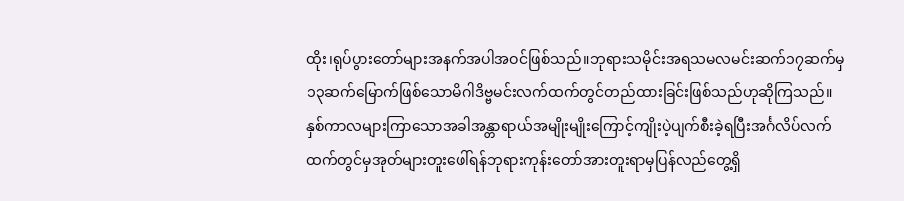ထိုး၊ရုပ်ပွားတော်များအနက်အပါအဝင်ဖြစ်သည်။ဘုရားသမိုင်းအရသမလမင်းဆက်၁၇ဆက်မှ၁၃ဆက်မြောက်ဖြစ်သောမိဂါဒိဗ္ဗမင်းလက်ထက်တွင်တည်ထားခြင်းဖြစ်သည်ဟုဆိုကြသည်။
နှစ်ကာလများကြာသောအခါအန္တာရာယ်အမျိုးမျိုးကြောင့်ကျိုးပဲ့ပျက်စီးခဲ့ရပြီးအင်္ဂလိပ်လက်ထက်တွင်မှအုတ်များတူးဖေါ်ရန်ဘုရားကုန်းတော်အားတူးရာမှပြန်လည်တွေ့ရှိ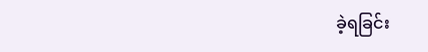ခဲ့ရခြင်း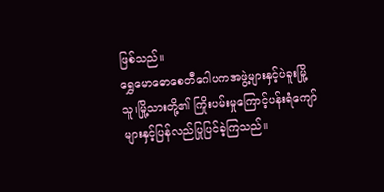ဖြစ်သည်။
ရွှေမောဓောစေတီဂေါပကအဖွဲ့များနှင့်ပဲခူးမြို့သူ၊မြို့သားတို့၏ ကြိုးပမ်းမှုကြောင့်ပန်းရံကျော်များနှင့်ပြန်လည်ပြုပြင်ခဲ့ကြသည်။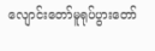လျောင်းတော်မူရုပ်ပွားတော်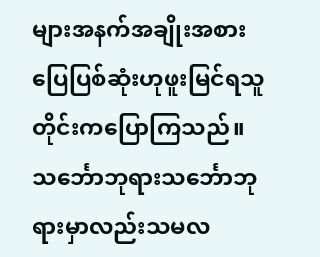များအနက်အချိုးအစားပြေပြစ်ဆုံးဟုဖူးမြင်ရသူတိုင်းကပြောကြသည်။သင်္ဘောဘုရားသင်္ဘောဘုရားမှာလည်းသမလ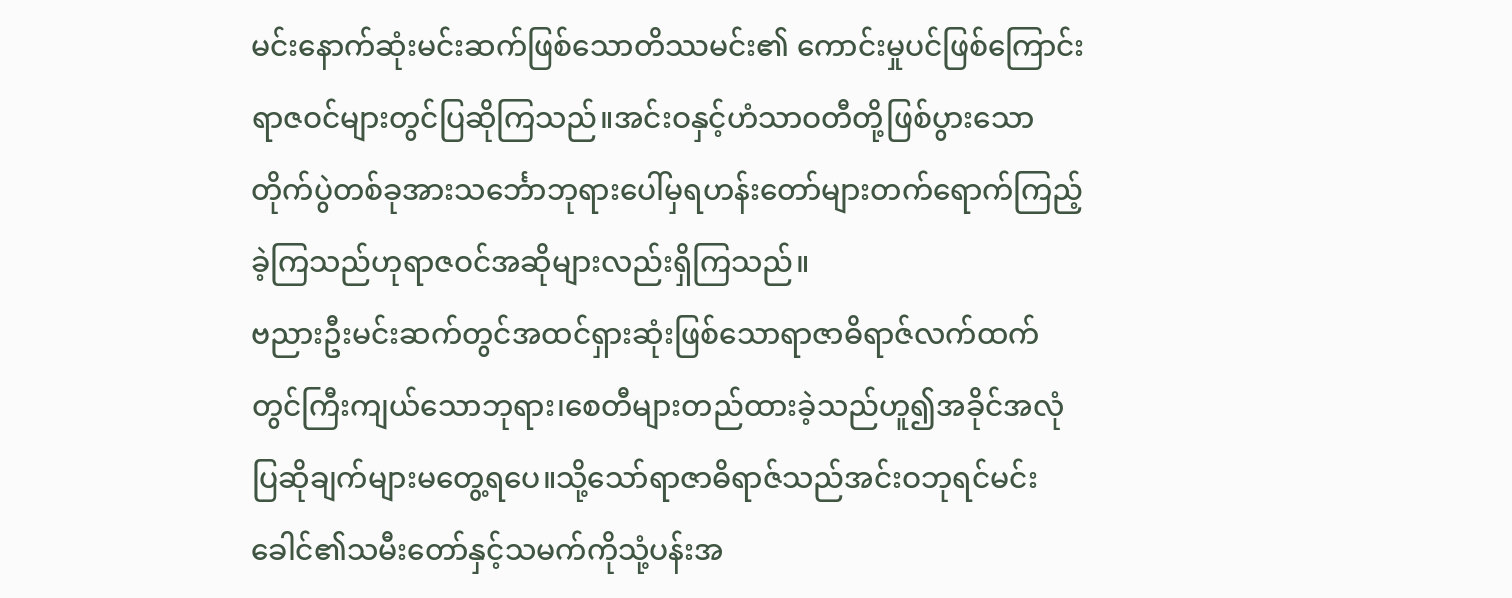မင်းနောက်ဆုံးမင်းဆက်ဖြစ်သောတိဿမင်း၏ ကောင်းမှုပင်ဖြစ်ကြောင်းရာဇဝင်များတွင်ပြဆိုကြသည်။အင်းဝနှင့်ဟံသာဝတီတို့ဖြစ်ပွားသောတိုက်ပွဲတစ်ခုအားသင်္ဘောဘုရားပေါ်မှရဟန်းတော်များတက်ရောက်ကြည့်ခဲ့ကြသည်ဟုရာဇဝင်အဆိုများလည်းရှိကြသည်။
ဗညားဦးမင်းဆက်တွင်အထင်ရှားဆုံးဖြစ်သောရာဇာဓိရာဇ်လက်ထက်တွင်ကြီးကျယ်သောဘုရား၊စေတီများတည်ထားခဲ့သည်ဟူ၍အခိုင်အလုံပြဆိုချက်များမတွေ့ရပေ။သို့သော်ရာဇာဓိရာဇ်သည်အင်းဝဘုရင်မင်းခေါင်၏သမီးတော်နှင့်သမက်ကိုသုံ့ပန်းအ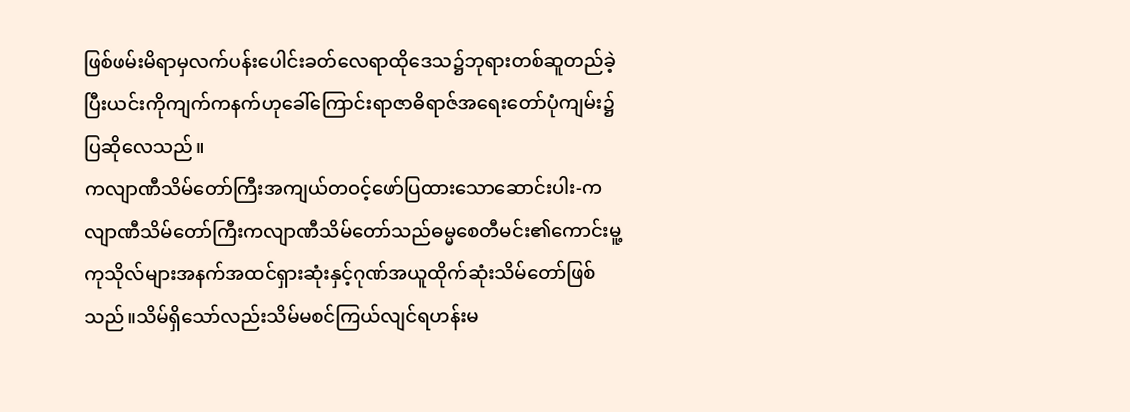ဖြစ်ဖမ်းမိရာမှလက်ပန်းပေါင်းခတ်လေရာထိုဒေသ၌ဘုရားတစ်ဆူတည်ခဲ့ပြီးယင်းကိုကျက်ကနက်ဟုခေါ်ကြောင်းရာဇာဓိရာဇ်အရေးတော်ပုံကျမ်း၌ပြဆိုလေသည်။
ကလျာဏီသိမ်တော်ကြီးအကျယ်တဝင့်ဖော်ပြထားသောဆောင်းပါး-ကလျာဏီသိမ်တော်ကြီးကလျာဏီသိမ်တော်သည်ဓမ္မစေတီမင်း၏ကောင်းမူ့ကုသိုလ်များအနက်အထင်ရှားဆုံးနှင့်ဂုဏ်အယူထိုက်ဆုံးသိမ်တော်ဖြစ်သည်။သိမ်ရှိသော်လည်းသိမ်မစင်ကြယ်လျင်ရဟန်းမ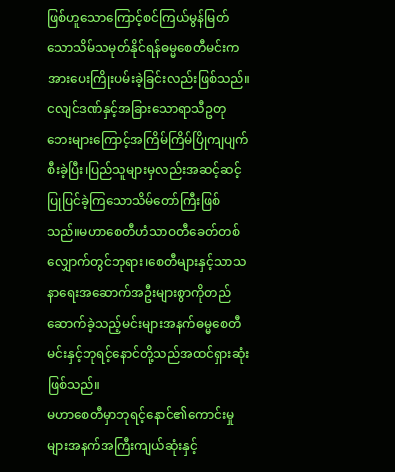ဖြစ်ဟူသောကြောင့်စင်ကြယ်မွန်မြတ်သောသိမ်သမုတ်နိုင်ရန်ဓမ္မစေတီမင်းကအားပေးကြိုးပမ်းခဲ့ခြင်းလည်းဖြစ်သည်။
ငလျင်ဒဏ်နှင့်အခြားသောရာသီဥတုဘေးများကြောင့်အကြိမ်ကြိမ်ပြိုကျပျက်စီးခဲ့ပြီး၊ပြည်သူများမှလည်းအဆင့်ဆင့်ပြုပြင်ခဲ့ကြသောသိမ်တော်ကြီးဖြစ်သည်။မဟာစေတီဟံသာဝတီခေတ်တစ်လျှောက်တွင်ဘုရား၊စေတီများနှင့်သာသနာရေးအဆောက်အဦးများစွာကိုတည်ဆောက်ခဲ့သည့်မင်းများအနက်ဓမ္မစေတီမင်းနှင့်ဘုရင့်နောင်တို့သည်အထင်ရှားဆုံးဖြစ်သည်။
မဟာစေတီမှာဘုရင့်နောင်၏ကောင်းမှုများအနက်အကြီးကျယ်ဆုံးနှင့်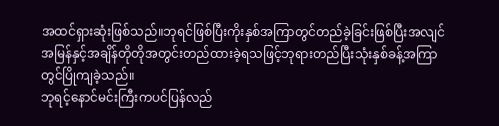အထင်ရှားဆုံးဖြစ်သည်။ဘုရင်ဖြစ်ပြီးကိုးနှစ်အကြာတွင်တည်ခဲ့ခြင်းဖြစ်ပြီးအလျင်အမြန်နှင့်အချိန်တိုတိုအတွင်းတည်ထားခဲ့ရသဖြင့်ဘုရားတည်ပြီးသုံးနှစ်ခန့်အကြာတွင်ပြိုကျခဲ့သည်။
ဘုရင့်နောင်မင်းကြီးကပင်ပြန်လည်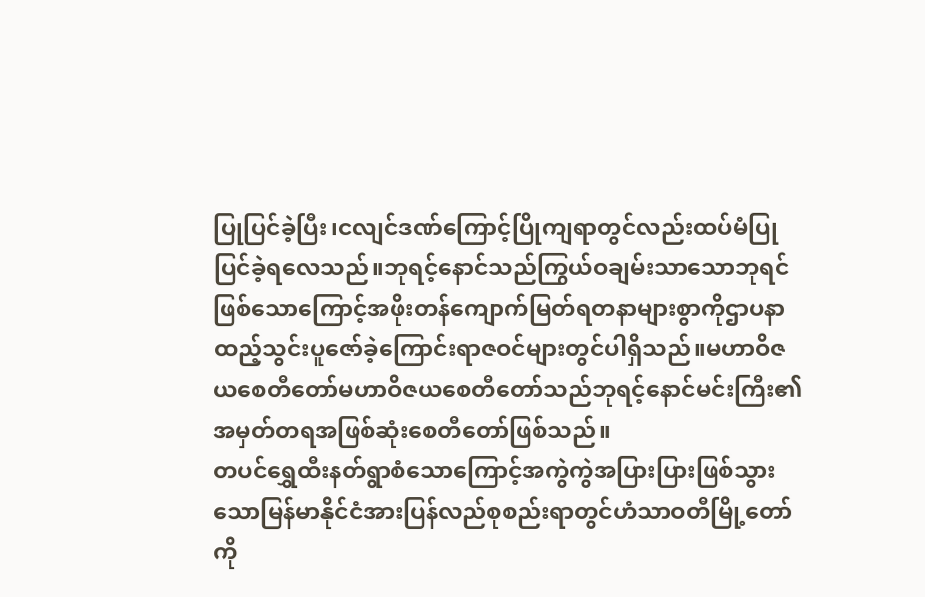ပြုပြင်ခဲ့ပြီး၊ငလျင်ဒဏ်ကြောင့်ပြိုကျရာတွင်လည်းထပ်မံပြုပြင်ခဲ့ရလေသည်။ဘုရင့်နောင်သည်ကြွယ်ဝချမ်းသာသောဘုရင်ဖြစ်သောကြောင့်အဖိုးတန်ကျောက်မြတ်ရတနာများစွာကိုဌာပနာထည့်သွင်းပူဇော်ခဲ့ကြောင်းရာဇဝင်များတွင်ပါရှိသည်။မဟာဝိဇယစေတီတော်မဟာဝိဇယစေတီတော်သည်ဘုရင့်နောင်မင်းကြီး၏အမှတ်တရအဖြစ်ဆုံးစေတီတော်ဖြစ်သည်။
တပင်ရွှေထီးနတ်ရွာစံသောကြောင့်အကွဲကွဲအပြားပြားဖြစ်သွားသောမြန်မာနိုင်ငံအားပြန်လည်စုစည်းရာတွင်ဟံသာဝတီမြို့တော်ကို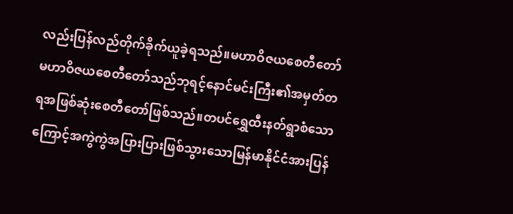လည်းပြန်လည်တိုက်ခိုက်ယူခဲ့ရသည်။မဟာဝိဇယစေတီတော်မဟာဝိဇယစေတီတော်သည်ဘုရင့်နောင်မင်းကြီး၏အမှတ်တရအဖြစ်ဆုံးစေတီတော်ဖြစ်သည်။တပင်ရွှေထီးနတ်ရွာစံသောကြောင့်အကွဲကွဲအပြားပြားဖြစ်သွားသောမြန်မာနိုင်ငံအားပြန်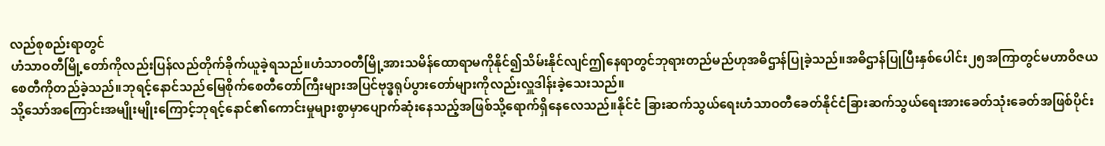လည်စုစည်းရာတွင်
ဟံသာဝတီမြို့တော်ကိုလည်းပြန်လည်တိုက်ခိုက်ယူခဲ့ရသည်။ဟံသာဝတီမြို့အားသမိန်ထောရာမကိုနိုင်၍သိမ်းနိုင်လျင်ဤနေရာတွင်ဘုရားတည်မည်ဟုအဓိဌာန်ပြုခဲ့သည်။အဓိဌာန်ပြုပြီးနှစ်ပေါင်း၂၅အကြာတွင်မဟာဝိဇယစေတီကိုတည်ခဲ့သည်။ဘုရင့်နောင်သည်မြေစိုက်စေတီတော်ကြီးများအပြင်ဗုဒ္ဓရုပ်ပွားတော်များကိုလည်းလှူဒါန်းခဲ့သေးသည်။
သို့သော်အကြောင်းအမျိုးမျိုးကြောင့်ဘုရင့်နောင်၏ကောင်းမှုများစွာမှာပျောက်ဆုံးနေသည့်အဖြစ်သို့ရောက်ရှိနေလေသည်။နိုင်ငံ ခြားဆက်သွယ်ရေးဟံသာဝတီခေတ်နိုင်ငံခြားဆက်သွယ်ရေးအားခေတ်သုံးခေတ်အဖြစ်ပိုင်း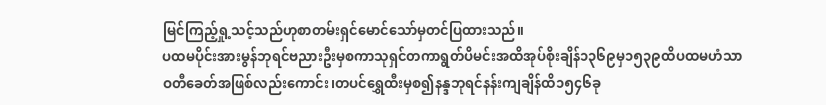မြင်ကြည့်ရှု့သင့်သည်ဟုစာတမ်းရှင်မောင်သော်မှတင်ပြထားသည်။
ပထမပိုင်းအားမွန်ဘုရင်ဗညားဦးမှစကာသုရှင်တကာရွတ်ပိမင်းအထိအုပ်စိုးချိန်၁၃၆၉မှ၁၅၃၉ထိပထမဟံသာဝတီခေတ်အဖြစ်လည်းကောင်း၊တပင်ရွှေထီးမှစ၍နန္ဒဘုရင်နန်းကျချိန်ထိ၁၅၄၆ခု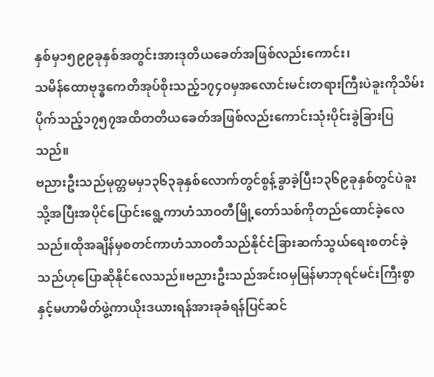နှစ်မှ၁၅၉၉ခုနှစ်အတွင်းအားဒုတိယခေတ်အဖြစ်လည်းကောင်း၊
သမိန်ထောဗုဒ္ဓကေတိအုပ်စိုးသည့်၁၇၄၀မှအလောင်းမင်းတရားကြီးပဲခူးကိုသိမ်းပိုက်သည့်၁၇၅၇အထိတတိယခေတ်အဖြစ်လည်းကောင်းသုံးပိုင်းခွဲခြားပြသည်။
ဗညားဦးသည်မုတ္တမမှ၁၃၆၃ခုနှစ်လောက်တွင်စွန့်ခွာခဲ့ပြီး၁၃၆၉ခုနှစ်တွင်ပဲခူးသို့အပြီးအပိုင်ပြောင်းရွေ့ကာဟံသာဝတီမြို့တော်သစ်ကိုတည်ထောင်ခဲ့လေသည်။ထိုအချိန်မှစတင်ကာဟံသာဝတီသည်နိုင်ငံခြားဆက်သွယ်ရေးစတင်ခဲ့သည်ဟုပြောဆိုနိုင်လေသည်။ဗညားဦးသည်အင်းဝမှမြန်မာဘုရင်မင်းကြီးစွာနှင့်မဟာမိတ်ဖွဲ့ကာယိုးဒယားရန်အားခုခံရန်ပြင်ဆင်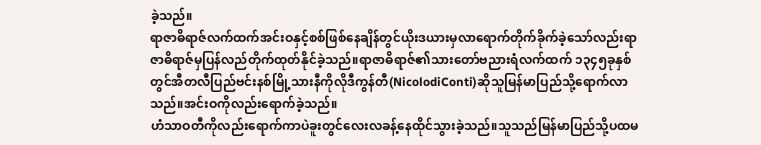ခဲ့သည်။
ရာဇာဓိရာဇ်လက်ထက်အင်းဝနှင့်စစ်ဖြစ်နေချိန်တွင်ယိုးဒယားမှလာရောက်တိုက်ခိုက်ခဲ့သော်လည်းရာဇာဓိရာဇ်မှပြန်လည်တိုက်ထုတ်နိုင်ခဲ့သည်။ရာဇာဓိရာဇ်၏သားတော်ဗညားရံလက်ထက် ၁၃၄၅ခုနှစ်တွင်အီတလီပြည်ဗင်းနစ်မြို့သားနီကိုလိုဒီကွန်တီ(NicolodiConti)ဆိုသူမြန်မာပြည်သို့ရောက်လာသည်။အင်းဝကိုလည်းရောက်ခဲ့သည်။
ဟံသာဝတီကိုလည်းရောက်ကာပဲခူးတွင်လေးလခန့်နေထိုင်သွားခဲ့သည်။သူသည်မြန်မာပြည်သို့ပထမ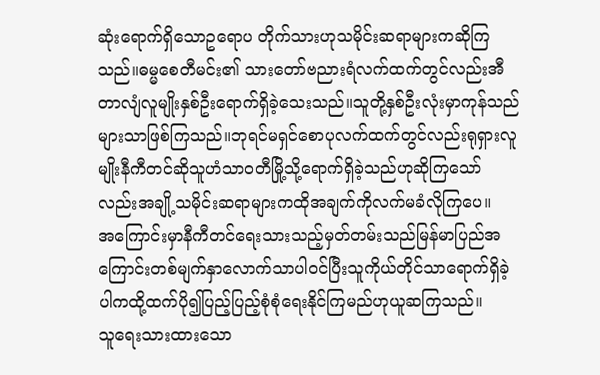ဆုံးရောက်ရှိသောဥရောပ တိုက်သားဟုသမိုင်းဆရာများကဆိုကြသည်။ဓမ္မစေတီမင်း၏ သားတော်ဗညားရံလက်ထက်တွင်လည်းအီတာလျံလူမျိုးနှစ်ဦးရောက်ရှိခဲ့သေးသည်။သူတို့နှစ်ဦးလုံးမှာကုန်သည်များသာဖြစ်ကြသည်။ဘုရင်မရှင်စောပုလက်ထက်တွင်လည်းရုရှားလူမျိုးနီကီတင်ဆိုသူဟံသာဝတီမြို့သို့ရောက်ရှိခဲ့သည်ဟုဆိုကြသော်လည်းအချို့သမိုင်းဆရာများကထိုအချက်ကိုလက်မခံလိုကြပေ။
အကြောင်းမှာနီကီတင်ရေးသားသည့်မှတ်တမ်းသည်မြန်မာပြည်အကြောင်းတစ်မျက်နှာလောက်သာပါဝင်ပြီးသူကိုယ်တိုင်သာရောက်ရှိခဲ့ပါကထို့ထက်ပို၍ပြည့်ပြည့်စုံစုံရေးနိုင်ကြမည်ဟုယူဆကြသည်။
သူရေးသားထားသော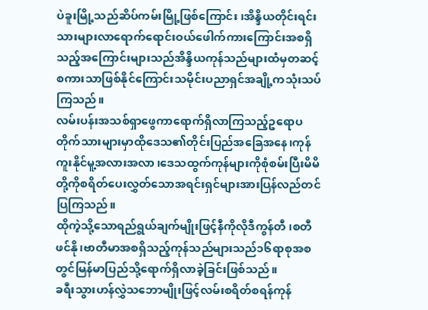ပဲခူးမြို့သည်ဆိပ်ကမ်းမြို့ဖြစ်ကြောင်း၊အိန္ဒိယတိုင်းရင်းသားများလာရောက်ရောင်းဝယ်ဖေါက်ကားကြောင်းအစရှိသည့်အကြောင်းများသည်အိန္ဒိယကုန်သည်များထံမှတဆင့်စကားသာဖြစ်နိုင်ကြောင်းသမိုင်းပညာရှင်အချို့ကသုံးသပ်ကြသည်။
လမ်းပန်းအသစ်ရှာဖွေကာရောက်ရှိလာကြသည့်ဥရောပတိုက်သားများမှာထိုဒေသ၏တိုင်းပြည်အခြေအနေ၊ကုန်ကူးနိုင်မူ့အလားအလာ၊ဒေသထွက်ကုန်များကိုစုံစမ်းပြီးမိမိတို့ကိုစရိတ်ပေးလွှတ်သောအရင်းရှင်များအားပြန်လည်တင်ပြကြသည်။
ထိုကဲ့သို့သောရည်ရွယ်ချက်မျိုးဖြင့်နီကိုလိုဒီကွန်တီ၊စတီဖင်နို၊ဗာတီမာအစရှိသည့်ကုန်သည်များသည်၁၆ရာစုအစတွင်မြန်မာပြည်သို့ရောက်ရှိလာခဲ့ခြင်းဖြစ်သည်။
ခရီးသွားဟန်လွှဲသဘောမျိုးဖြင့်လမ်းစရိတ်စရန်ကုန်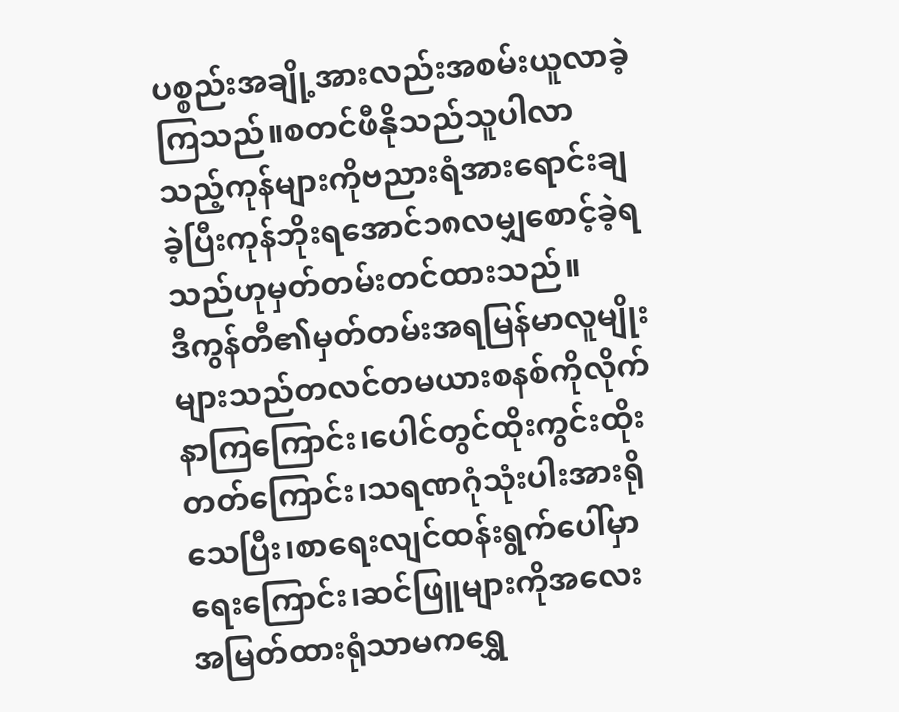ပစ္စည်းအချို့အားလည်းအစမ်းယူလာခဲ့ကြသည်။စတင်ဖီနိုသည်သူပါလာသည့်ကုန်များကိုဗညားရံအားရောင်းချခဲ့ပြီးကုန်ဘိုးရအောင်၁၈လမျှစောင့်ခဲ့ရသည်ဟုမှတ်တမ်းတင်ထားသည်။
ဒီကွန်တီ၏မှတ်တမ်းအရမြန်မာလူမျိုးများသည်တလင်တမယားစနစ်ကိုလိုက်နာကြကြောင်း၊ပေါင်တွင်ထိုးကွင်းထိုးတတ်ကြောင်း၊သရဏဂုံသုံးပါးအားရိုသေပြီး၊စာရေးလျင်ထန်းရွက်ပေါ်မှာရေးကြောင်း၊ဆင်ဖြူများကိုအလေးအမြတ်ထားရုံသာမကရွှေ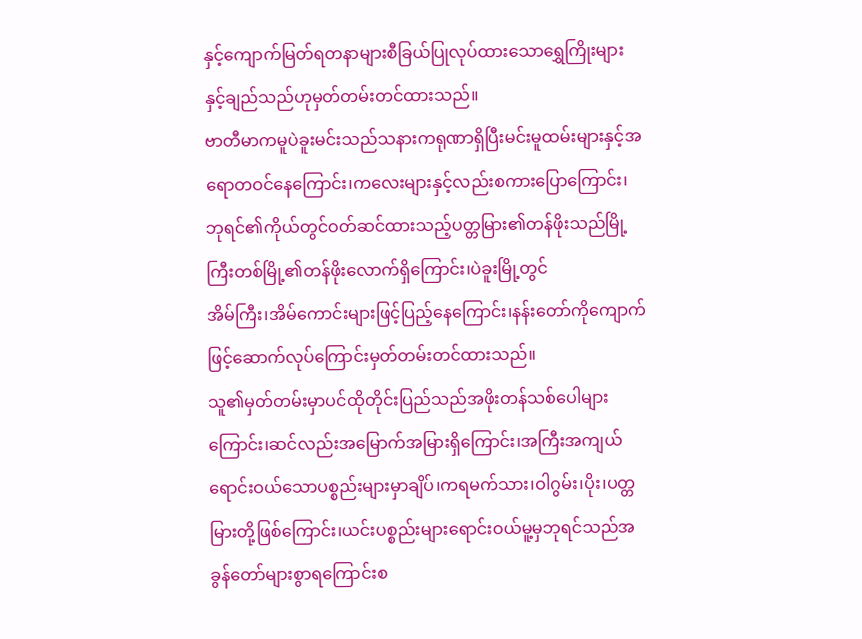နှင့်ကျောက်မြတ်ရတနာများစီခြယ်ပြုလုပ်ထားသောရွှေကြိုးများနှင့်ချည်သည်ဟုမှတ်တမ်းတင်ထားသည်။
ဗာတီမာကမူပဲခူးမင်းသည်သနားကရုဏာရှိပြီးမင်းမူထမ်းများနှင့်အရောတဝင်နေကြောင်း၊ကလေးများနှင့်လည်းစကားပြောကြောင်း၊ဘုရင်၏ကိုယ်တွင်ဝတ်ဆင်ထားသည့်ပတ္တမြား၏တန်ဖိုးသည်မြို့ကြီးတစ်မြို့၏တန်ဖိုးလောက်ရှိကြောင်း၊ပဲခူးမြို့တွင်
အိမ်ကြီး၊အိမ်ကောင်းများဖြင့်ပြည့်နေကြောင်း၊နန်းတော်ကိုကျောက်ဖြင့်ဆောက်လုပ်ကြောင်းမှတ်တမ်းတင်ထားသည်။
သူ၏မှတ်တမ်းမှာပင်ထိုတိုင်းပြည်သည်အဖိုးတန်သစ်ပေါများကြောင်း၊ဆင်လည်းအမြောက်အမြားရှိကြောင်း၊အကြီးအကျယ်ရောင်းဝယ်သောပစ္စည်းများမှာချိပ်၊ကရမက်သား၊ဝါဂွမ်း၊ပိုး၊ပတ္တမြားတို့ဖြစ်ကြောင်း၊ယင်းပစ္စည်းများရောင်းဝယ်မူ့မှဘုရင်သည်အခွန်တော်များစွာရကြောင်းစ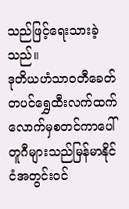သည်ဖြင့်ရေးသားခဲ့သည်။
ဒုတိယဟံသာဝတီခေတ်တပင်ရွှေထီးလက်ထက်လောက်မှစတင်ကာပေါ်တူဂီများသည်မြန်မာနိုင်ငံအတွင်းဝင်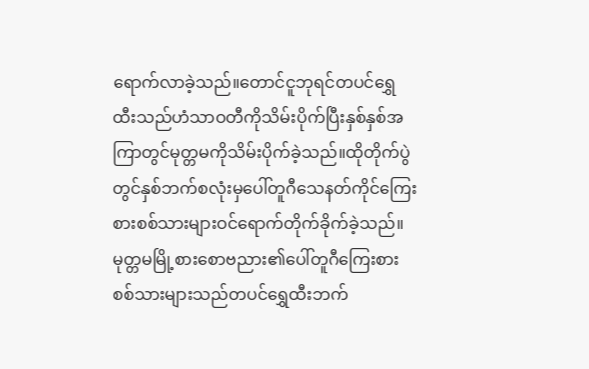ရောက်လာခဲ့သည်။တောင်ငူဘုရင်တပင်ရွှေထီးသည်ဟံသာဝတီကိုသိမ်းပိုက်ပြီးနှစ်နှစ်အကြာတွင်မုတ္တမကိုသိမ်းပိုက်ခဲ့သည်။ထိုတိုက်ပွဲတွင်နှစ်ဘက်စလုံးမှပေါ်တူဂီသေနတ်ကိုင်ကြေးစားစစ်သားများဝင်ရောက်တိုက်ခိုက်ခဲ့သည်။
မုတ္တမမြို့စားစောဗညား၏ပေါ်တူဂီကြေးစားစစ်သားများသည်တပင်ရွှေထီးဘက်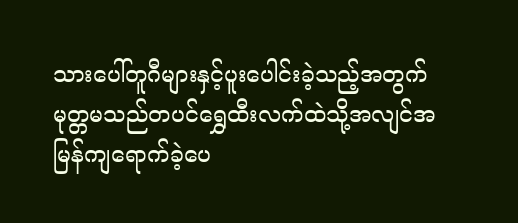သားပေါ်တူဂီများနှင့်ပူးပေါင်းခဲ့သည့်အတွက်မုတ္တမသည်တပင်ရွှေထီးလက်ထဲသို့အလျင်အမြန်ကျရောက်ခဲ့ပေ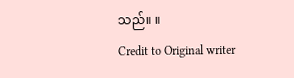သည်။ ။
Credit to Original writer